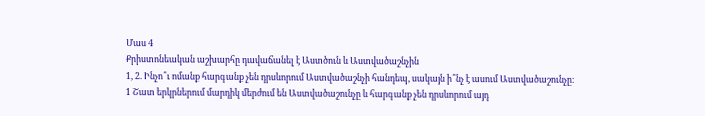Մաս 4
Քրիստոնեական աշխարհը դավաճանել է Աստծուն և Աստվածաշնչին
1, 2. Ինչո՞ւ ոմանք հարգանք չեն դրսևորում Աստվածաշնչի հանդեպ, սակայն ի՞նչ է ասում Աստվածաշունչը։
1 Շատ երկրներում մարդիկ մերժում են Աստվածաշունչը և հարգանք չեն դրսևորում այդ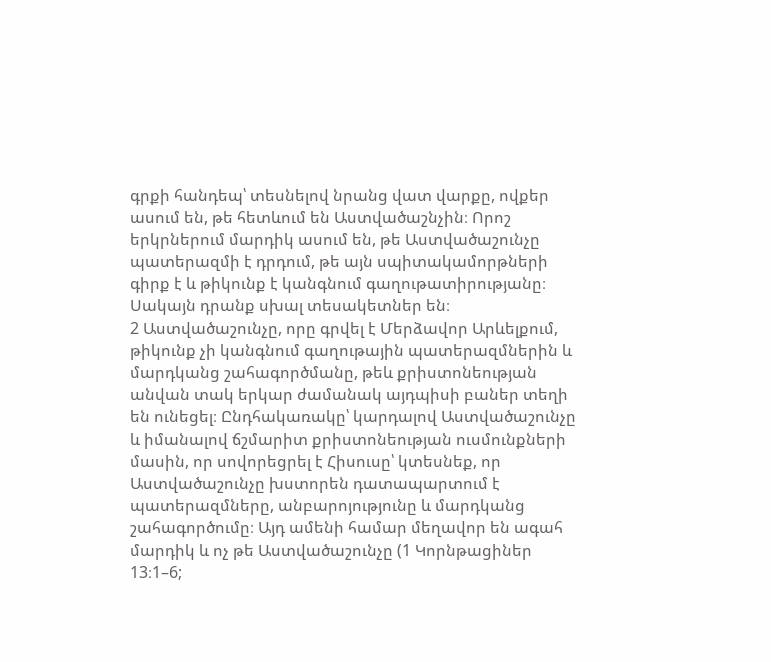գրքի հանդեպ՝ տեսնելով նրանց վատ վարքը, ովքեր ասում են, թե հետևում են Աստվածաշնչին։ Որոշ երկրներում մարդիկ ասում են, թե Աստվածաշունչը պատերազմի է դրդում, թե այն սպիտակամորթների գիրք է և թիկունք է կանգնում գաղութատիրությանը։ Սակայն դրանք սխալ տեսակետներ են։
2 Աստվածաշունչը, որը գրվել է Մերձավոր Արևելքում, թիկունք չի կանգնում գաղութային պատերազմներին և մարդկանց շահագործմանը, թեև քրիստոնեության անվան տակ երկար ժամանակ այդպիսի բաներ տեղի են ունեցել։ Ընդհակառակը՝ կարդալով Աստվածաշունչը և իմանալով ճշմարիտ քրիստոնեության ուսմունքների մասին, որ սովորեցրել է Հիսուսը՝ կտեսնեք, որ Աստվածաշունչը խստորեն դատապարտում է պատերազմները, անբարոյությունը և մարդկանց շահագործումը։ Այդ ամենի համար մեղավոր են ագահ մարդիկ և ոչ թե Աստվածաշունչը (1 Կորնթացիներ 13։1–6;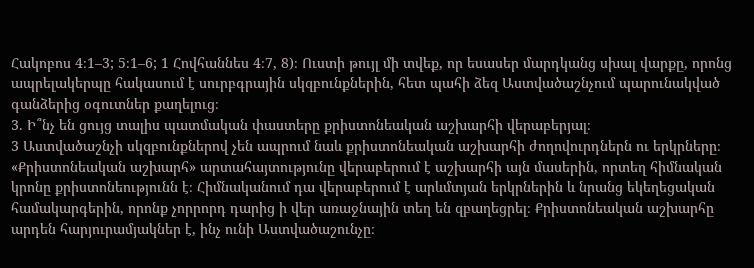Հակոբոս 4։1–3; 5։1–6; 1 Հովհաննես 4։7, 8)։ Ուստի թույլ մի տվեք, որ եսասեր մարդկանց սխալ վարքը, որոնց ապրելակերպը հակասում է սուրբգրային սկզբունքներին, հետ պահի ձեզ Աստվածաշնչում պարունակված գանձերից օգուտներ քաղելուց։
3. Ի՞նչ են ցույց տալիս պատմական փաստերը քրիստոնեական աշխարհի վերաբերյալ։
3 Աստվածաշնչի սկզբունքներով չեն ապրում նաև քրիստոնեական աշխարհի ժողովուրդներն ու երկրները։ «Քրիստոնեական աշխարհ» արտահայտությունը վերաբերում է աշխարհի այն մասերին, որտեղ հիմնական կրոնը քրիստոնեությունն է։ Հիմնականում դա վերաբերում է արևմտյան երկրներին և նրանց եկեղեցական համակարգերին, որոնք չորրորդ դարից ի վեր առաջնային տեղ են զբաղեցրել։ Քրիստոնեական աշխարհը արդեն հարյուրամյակներ է, ինչ ունի Աստվածաշունչը։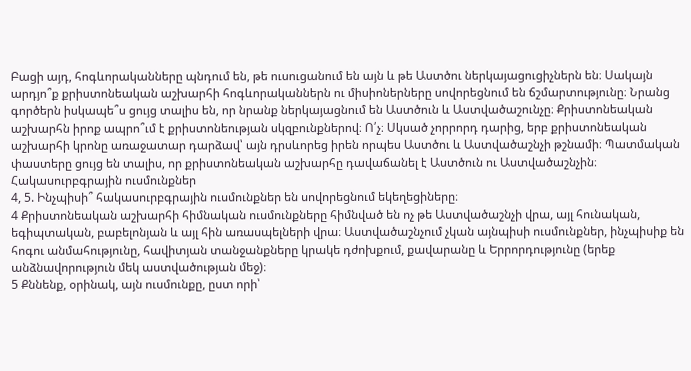Բացի այդ, հոգևորականները պնդում են, թե ուսուցանում են այն և թե Աստծու ներկայացուցիչներն են։ Սակայն արդյո՞ք քրիստոնեական աշխարհի հոգևորականներն ու միսիոներները սովորեցնում են ճշմարտությունը։ Նրանց գործերն իսկապե՞ս ցույց տալիս են, որ նրանք ներկայացնում են Աստծուն և Աստվածաշունչը։ Քրիստոնեական աշխարհն իրոք ապրո՞ւմ է քրիստոնեության սկզբունքներով։ Ո՛չ։ Սկսած չորրորդ դարից, երբ քրիստոնեական աշխարհի կրոնը առաջատար դարձավ՝ այն դրսևորեց իրեն որպես Աստծու և Աստվածաշնչի թշնամի։ Պատմական փաստերը ցույց են տալիս, որ քրիստոնեական աշխարհը դավաճանել է Աստծուն ու Աստվածաշնչին։
Հակասուրբգրային ուսմունքներ
4, 5. Ինչպիսի՞ հակասուրբգրային ուսմունքներ են սովորեցնում եկեղեցիները։
4 Քրիստոնեական աշխարհի հիմնական ուսմունքները հիմնված են ոչ թե Աստվածաշնչի վրա, այլ հունական, եգիպտական, բաբելոնյան և այլ հին առասպելների վրա։ Աստվածաշնչում չկան այնպիսի ուսմունքներ, ինչպիսիք են հոգու անմահությունը, հավիտյան տանջանքները կրակե դժոխքում, քավարանը և Երրորդությունը (երեք անձնավորություն մեկ աստվածության մեջ)։
5 Քննենք, օրինակ, այն ուսմունքը, ըստ որի՝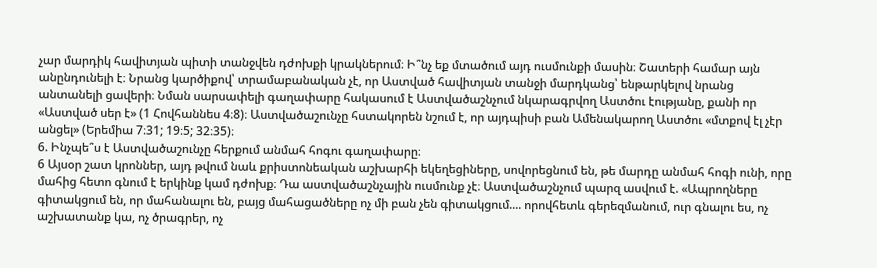չար մարդիկ հավիտյան պիտի տանջվեն դժոխքի կրակներում։ Ի՞նչ եք մտածում այդ ուսմունքի մասին։ Շատերի համար այն անընդունելի է։ Նրանց կարծիքով՝ տրամաբանական չէ, որ Աստված հավիտյան տանջի մարդկանց՝ ենթարկելով նրանց անտանելի ցավերի։ Նման սարսափելի գաղափարը հակասում է Աստվածաշնչում նկարագրվող Աստծու էությանը, քանի որ «Աստված սեր է» (1 Հովհաննես 4։8)։ Աստվածաշունչը հստակորեն նշում է, որ այդպիսի բան Ամենակարող Աստծու «մտքով էլ չէր անցել» (Երեմիա 7։31; 19։5; 32։35)։
6. Ինչպե՞ս է Աստվածաշունչը հերքում անմահ հոգու գաղափարը։
6 Այսօր շատ կրոններ, այդ թվում նաև քրիստոնեական աշխարհի եկեղեցիները, սովորեցնում են, թե մարդը անմահ հոգի ունի, որը մահից հետո գնում է երկինք կամ դժոխք։ Դա աստվածաշնչային ուսմունք չէ։ Աստվածաշնչում պարզ ասվում է. «Ապրողները գիտակցում են, որ մահանալու են, բայց մահացածները ոչ մի բան չեն գիտակցում.... որովհետև գերեզմանում, ուր գնալու ես, ոչ աշխատանք կա, ոչ ծրագրեր, ոչ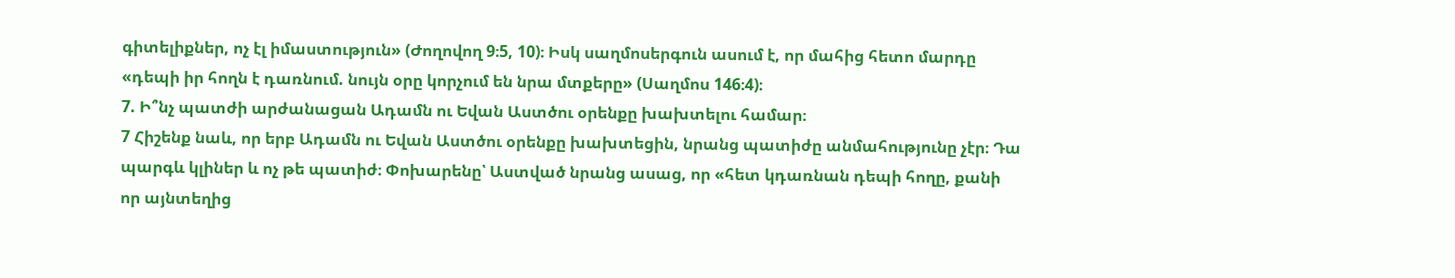գիտելիքներ, ոչ էլ իմաստություն» (Ժողովող 9։5, 10)։ Իսկ սաղմոսերգուն ասում է, որ մահից հետո մարդը «դեպի իր հողն է դառնում. նույն օրը կորչում են նրա մտքերը» (Սաղմոս 146։4)։
7. Ի՞նչ պատժի արժանացան Ադամն ու Եվան Աստծու օրենքը խախտելու համար։
7 Հիշենք նաև, որ երբ Ադամն ու Եվան Աստծու օրենքը խախտեցին, նրանց պատիժը անմահությունը չէր։ Դա պարգև կլիներ և ոչ թե պատիժ։ Փոխարենը՝ Աստված նրանց ասաց, որ «հետ կդառնան դեպի հողը, քանի որ այնտեղից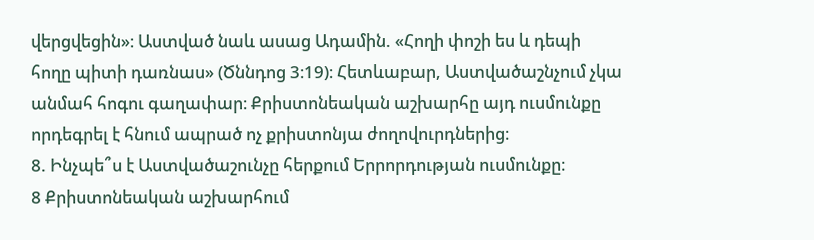վերցվեցին»։ Աստված նաև ասաց Ադամին. «Հողի փոշի ես և դեպի հողը պիտի դառնաս» (Ծննդոց 3։19)։ Հետևաբար, Աստվածաշնչում չկա անմահ հոգու գաղափար։ Քրիստոնեական աշխարհը այդ ուսմունքը որդեգրել է հնում ապրած ոչ քրիստոնյա ժողովուրդներից։
8. Ինչպե՞ս է Աստվածաշունչը հերքում Երրորդության ուսմունքը։
8 Քրիստոնեական աշխարհում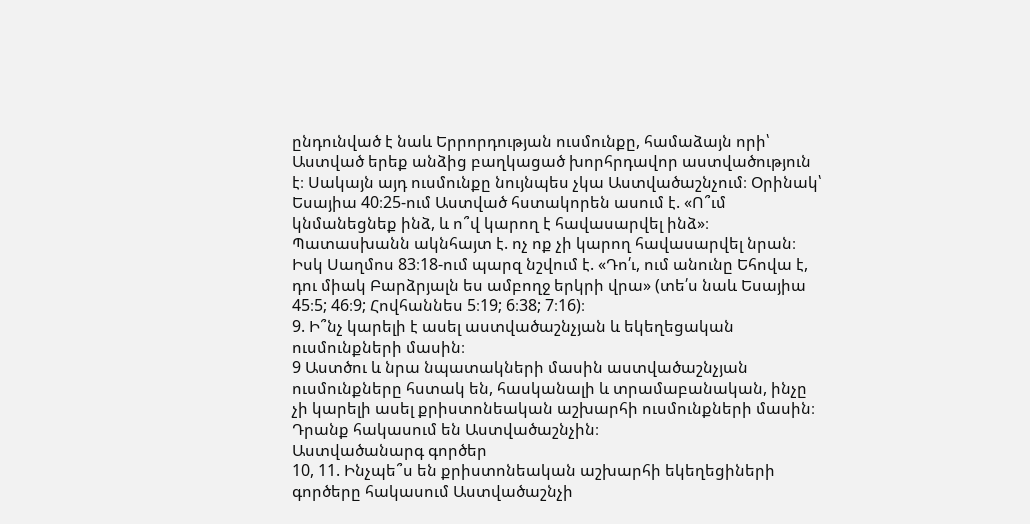ընդունված է նաև Երրորդության ուսմունքը, համաձայն որի՝ Աստված երեք անձից բաղկացած խորհրդավոր աստվածություն է։ Սակայն այդ ուսմունքը նույնպես չկա Աստվածաշնչում։ Օրինակ՝ Եսայիա 40։25-ում Աստված հստակորեն ասում է. «Ո՞ւմ կնմանեցնեք ինձ, և ո՞վ կարող է հավասարվել ինձ»։ Պատասխանն ակնհայտ է. ոչ ոք չի կարող հավասարվել նրան։ Իսկ Սաղմոս 83։18-ում պարզ նշվում է. «Դո՛ւ, ում անունը Եհովա է, դու միակ Բարձրյալն ես ամբողջ երկրի վրա» (տե՛ս նաև Եսայիա 45։5; 46։9; Հովհաննես 5։19; 6։38; 7։16)։
9. Ի՞նչ կարելի է ասել աստվածաշնչյան և եկեղեցական ուսմունքների մասին։
9 Աստծու և նրա նպատակների մասին աստվածաշնչյան ուսմունքները հստակ են, հասկանալի և տրամաբանական, ինչը չի կարելի ասել քրիստոնեական աշխարհի ուսմունքների մասին։ Դրանք հակասում են Աստվածաշնչին։
Աստվածանարգ գործեր
10, 11. Ինչպե՞ս են քրիստոնեական աշխարհի եկեղեցիների գործերը հակասում Աստվածաշնչի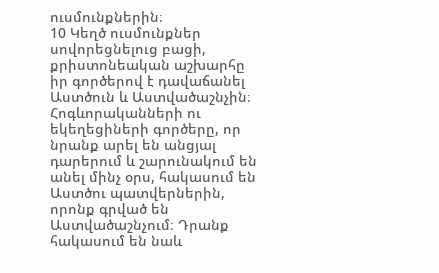ուսմունքներին։
10 Կեղծ ուսմունքներ սովորեցնելուց բացի, քրիստոնեական աշխարհը իր գործերով է դավաճանել Աստծուն և Աստվածաշնչին։ Հոգևորականների ու եկեղեցիների գործերը, որ նրանք արել են անցյալ դարերում և շարունակում են անել մինչ օրս, հակասում են Աստծու պատվերներին, որոնք գրված են Աստվածաշնչում։ Դրանք հակասում են նաև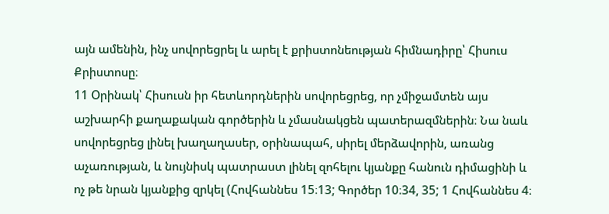այն ամենին, ինչ սովորեցրել և արել է քրիստոնեության հիմնադիրը՝ Հիսուս Քրիստոսը։
11 Օրինակ՝ Հիսուսն իր հետևորդներին սովորեցրեց, որ չմիջամտեն այս աշխարհի քաղաքական գործերին և չմասնակցեն պատերազմներին։ Նա նաև սովորեցրեց լինել խաղաղասեր, օրինապահ, սիրել մերձավորին, առանց աչառության, և նույնիսկ պատրաստ լինել զոհելու կյանքը հանուն դիմացինի և ոչ թե նրան կյանքից զրկել (Հովհաննես 15։13; Գործեր 10։34, 35; 1 Հովհաննես 4։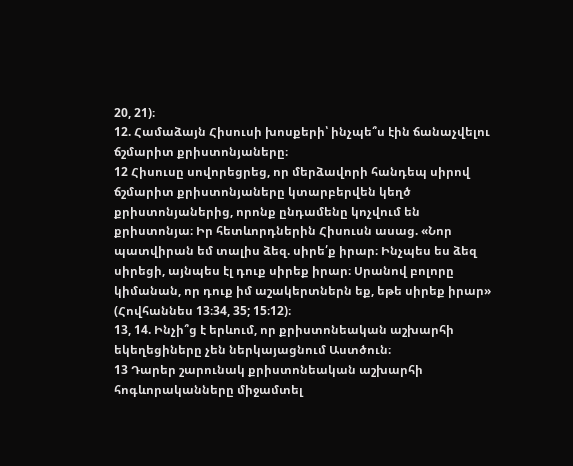20, 21)։
12. Համաձայն Հիսուսի խոսքերի՝ ինչպե՞ս էին ճանաչվելու ճշմարիտ քրիստոնյաները։
12 Հիսուսը սովորեցրեց, որ մերձավորի հանդեպ սիրով ճշմարիտ քրիստոնյաները կտարբերվեն կեղծ քրիստոնյաներից, որոնք ընդամենը կոչվում են քրիստոնյա։ Իր հետևորդներին Հիսուսն ասաց. «Նոր պատվիրան եմ տալիս ձեզ. սիրե՛ք իրար։ Ինչպես ես ձեզ սիրեցի, այնպես էլ դուք սիրեք իրար։ Սրանով բոլորը կիմանան, որ դուք իմ աշակերտներն եք, եթե սիրեք իրար» (Հովհաննես 13։34, 35; 15։12)։
13, 14. Ինչի՞ց է երևում, որ քրիստոնեական աշխարհի եկեղեցիները չեն ներկայացնում Աստծուն։
13 Դարեր շարունակ քրիստոնեական աշխարհի հոգևորականները միջամտել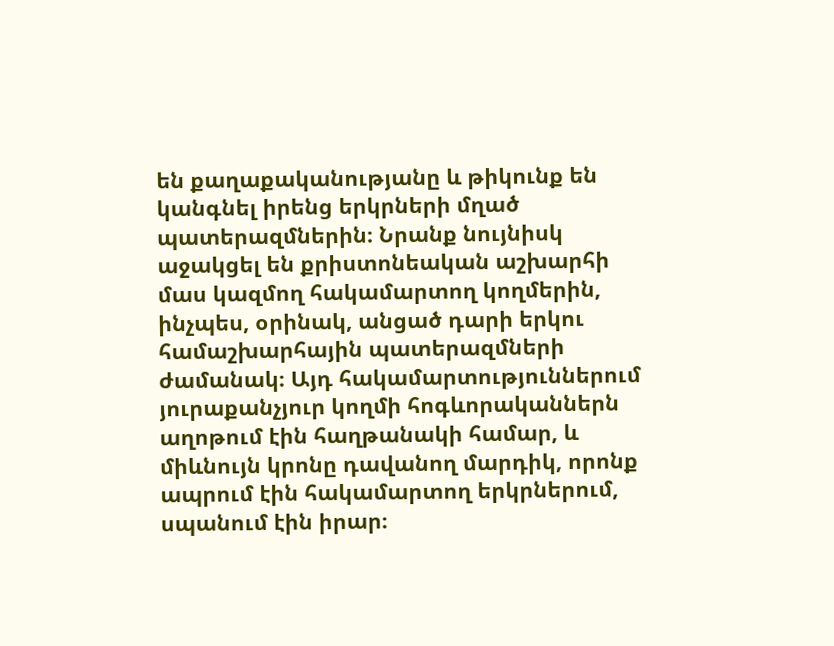են քաղաքականությանը և թիկունք են կանգնել իրենց երկրների մղած պատերազմներին։ Նրանք նույնիսկ աջակցել են քրիստոնեական աշխարհի մաս կազմող հակամարտող կողմերին, ինչպես, օրինակ, անցած դարի երկու համաշխարհային պատերազմների ժամանակ։ Այդ հակամարտություններում յուրաքանչյուր կողմի հոգևորականներն աղոթում էին հաղթանակի համար, և միևնույն կրոնը դավանող մարդիկ, որոնք ապրում էին հակամարտող երկրներում, սպանում էին իրար։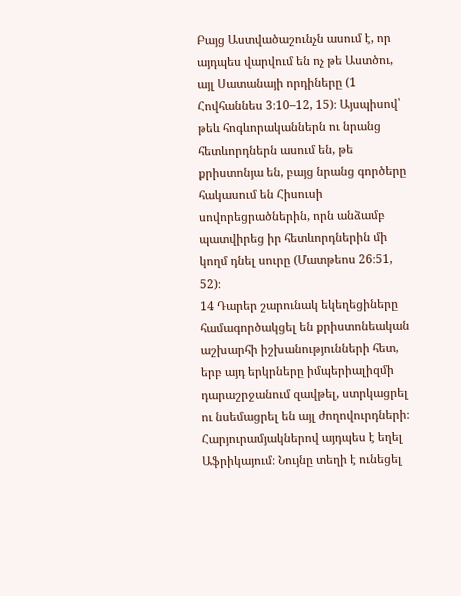Բայց Աստվածաշունչն ասում է, որ այդպես վարվում են ոչ թե Աստծու, այլ Սատանայի որդիները (1 Հովհաննես 3։10–12, 15)։ Այսպիսով՝ թեև հոգևորականներն ու նրանց հետևորդներն ասում են, թե քրիստոնյա են, բայց նրանց գործերը հակասում են Հիսուսի սովորեցրածներին, որն անձամբ պատվիրեց իր հետևորդներին մի կողմ դնել սուրը (Մատթեոս 26։51, 52)։
14 Դարեր շարունակ եկեղեցիները համագործակցել են քրիստոնեական աշխարհի իշխանությունների հետ, երբ այդ երկրները իմպերիալիզմի դարաշրջանում զավթել, ստրկացրել ու նսեմացրել են այլ ժողովուրդների։ Հարյուրամյակներով այդպես է եղել Աֆրիկայում։ Նույնը տեղի է ունեցել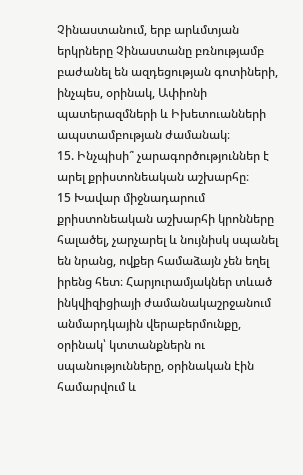Չինաստանում, երբ արևմտյան երկրները Չինաստանը բռնությամբ բաժանել են ազդեցության գոտիների, ինչպես, օրինակ, Ափիոնի պատերազմների և Իխետուանների ապստամբության ժամանակ։
15. Ինչպիսի՞ չարագործություններ է արել քրիստոնեական աշխարհը։
15 Խավար միջնադարում քրիստոնեական աշխարհի կրոնները հալածել, չարչարել և նույնիսկ սպանել են նրանց, ովքեր համաձայն չեն եղել իրենց հետ։ Հարյուրամյակներ տևած ինկվիզիցիայի ժամանակաշրջանում անմարդկային վերաբերմունքը, օրինակ՝ կտտանքներն ու սպանությունները, օրինական էին համարվում և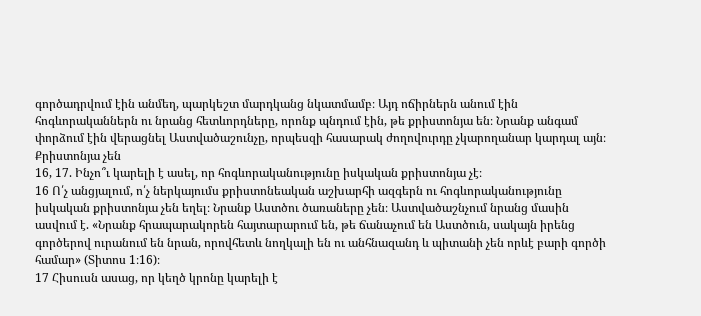գործադրվում էին անմեղ, պարկեշտ մարդկանց նկատմամբ։ Այդ ոճիրներն անում էին հոգևորականներն ու նրանց հետևորդները, որոնք պնդում էին, թե քրիստոնյա են։ Նրանք անգամ փորձում էին վերացնել Աստվածաշունչը, որպեսզի հասարակ ժողովուրդը չկարողանար կարդալ այն։
Քրիստոնյա չեն
16, 17. Ինչո՞ւ կարելի է ասել, որ հոգևորականությունը իսկական քրիստոնյա չէ։
16 Ո՛չ անցյալում, ո՛չ ներկայումս քրիստոնեական աշխարհի ազգերն ու հոգևորականությունը իսկական քրիստոնյա չեն եղել։ Նրանք Աստծու ծառաները չեն։ Աստվածաշնչում նրանց մասին ասվում է. «Նրանք հրապարակորեն հայտարարում են, թե ճանաչում են Աստծուն, սակայն իրենց գործերով ուրանում են նրան, որովհետև նողկալի են ու անհնազանդ և պիտանի չեն որևէ բարի գործի համար» (Տիտոս 1։16)։
17 Հիսուսն ասաց, որ կեղծ կրոնը կարելի է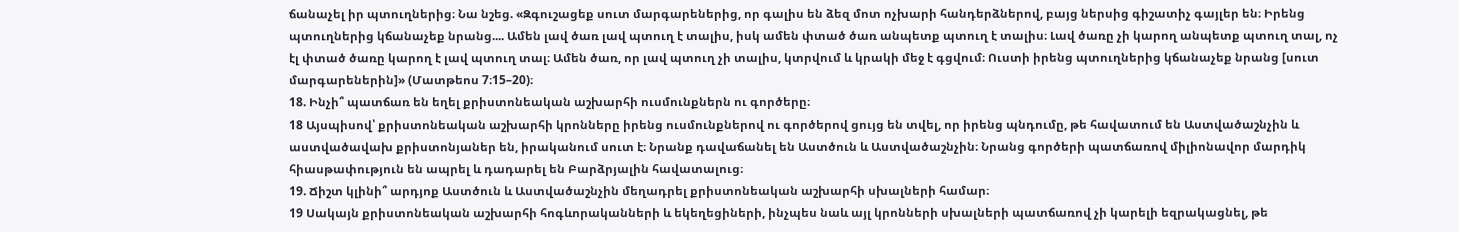ճանաչել իր պտուղներից։ Նա նշեց. «Զգուշացեք սուտ մարգարեներից, որ գալիս են ձեզ մոտ ոչխարի հանդերձներով, բայց ներսից գիշատիչ գայլեր են։ Իրենց պտուղներից կճանաչեք նրանց.... Ամեն լավ ծառ լավ պտուղ է տալիս, իսկ ամեն փտած ծառ անպետք պտուղ է տալիս։ Լավ ծառը չի կարող անպետք պտուղ տալ, ոչ էլ փտած ծառը կարող է լավ պտուղ տալ։ Ամեն ծառ, որ լավ պտուղ չի տալիս, կտրվում և կրակի մեջ է գցվում։ Ուստի իրենց պտուղներից կճանաչեք նրանց [սուտ մարգարեներին]» (Մատթեոս 7։15–20)։
18. Ինչի՞ պատճառ են եղել քրիստոնեական աշխարհի ուսմունքներն ու գործերը։
18 Այսպիսով՝ քրիստոնեական աշխարհի կրոնները իրենց ուսմունքներով ու գործերով ցույց են տվել, որ իրենց պնդումը, թե հավատում են Աստվածաշնչին և աստվածավախ քրիստոնյաներ են, իրականում սուտ է։ Նրանք դավաճանել են Աստծուն և Աստվածաշնչին։ Նրանց գործերի պատճառով միլիոնավոր մարդիկ հիասթափություն են ապրել և դադարել են Բարձրյալին հավատալուց։
19. Ճիշտ կլինի՞ արդյոք Աստծուն և Աստվածաշնչին մեղադրել քրիստոնեական աշխարհի սխալների համար։
19 Սակայն քրիստոնեական աշխարհի հոգևորականների և եկեղեցիների, ինչպես նաև այլ կրոնների սխալների պատճառով չի կարելի եզրակացնել, թե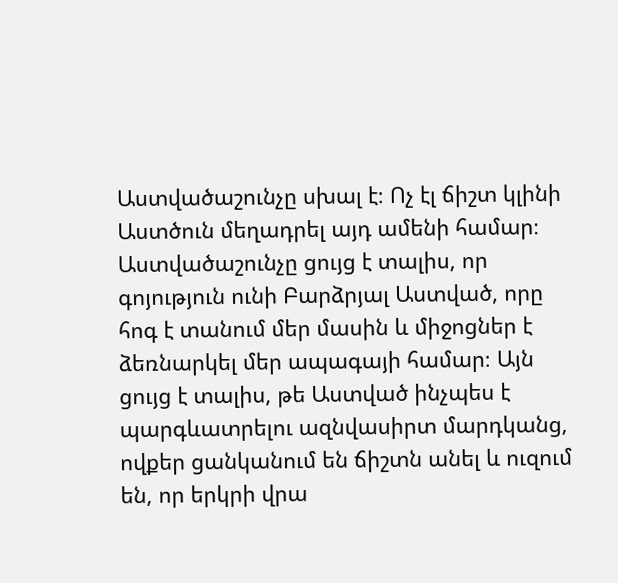Աստվածաշունչը սխալ է։ Ոչ էլ ճիշտ կլինի Աստծուն մեղադրել այդ ամենի համար։ Աստվածաշունչը ցույց է տալիս, որ գոյություն ունի Բարձրյալ Աստված, որը հոգ է տանում մեր մասին և միջոցներ է ձեռնարկել մեր ապագայի համար։ Այն ցույց է տալիս, թե Աստված ինչպես է պարգևատրելու ազնվասիրտ մարդկանց, ովքեր ցանկանում են ճիշտն անել և ուզում են, որ երկրի վրա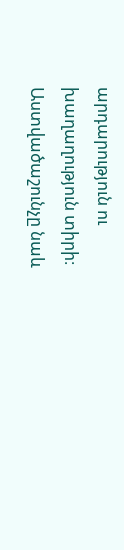արդարություն ու խաղաղություն տիրի։ Աստվածաշունչը նաև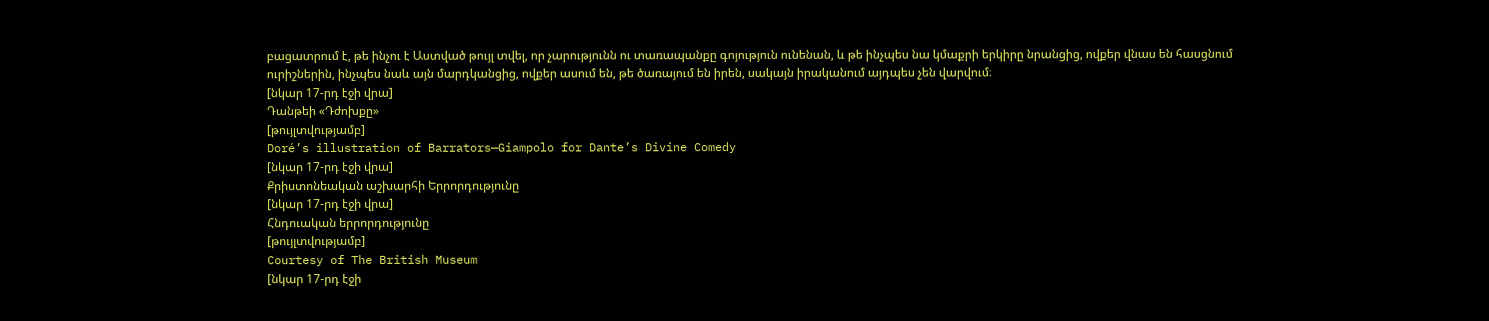բացատրում է, թե ինչու է Աստված թույլ տվել, որ չարությունն ու տառապանքը գոյություն ունենան, և թե ինչպես նա կմաքրի երկիրը նրանցից, ովքեր վնաս են հասցնում ուրիշներին, ինչպես նաև այն մարդկանցից, ովքեր ասում են, թե ծառայում են իրեն, սակայն իրականում այդպես չեն վարվում։
[նկար 17-րդ էջի վրա]
Դանթեի «Դժոխքը»
[թույլտվությամբ]
Doré’s illustration of Barrators—Giampolo for Dante’s Divine Comedy
[նկար 17-րդ էջի վրա]
Քրիստոնեական աշխարհի Երրորդությունը
[նկար 17-րդ էջի վրա]
Հնդուական երրորդությունը
[թույլտվությամբ]
Courtesy of The British Museum
[նկար 17-րդ էջի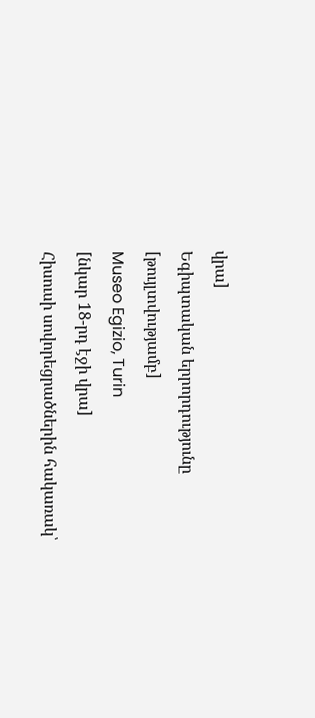վրա]
Եգիպտական երրորդությունը
[թույլտվությամբ]
Museo Egizio, Turin
[նկար 18-րդ էջի վրա]
Հիսուսի սովորեցրածներին հակառակ՝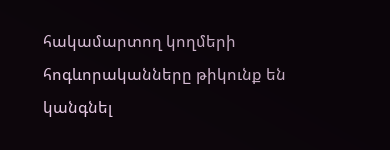հակամարտող կողմերի հոգևորականները թիկունք են կանգնել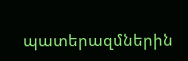պատերազմներին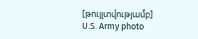[թույլտվությամբ]
U.S. Army photo